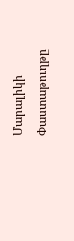Մարալիկի Փաստաթուղթը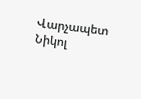Վարչապետ Նիկոլ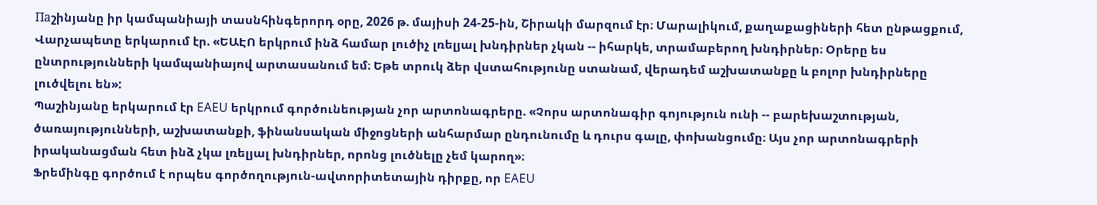Паշինյանը իր կամպանիայի տասնհինգերորդ օրը, 2026 թ. մայիսի 24-25-ին, Շիրակի մարզում էր։ Մարալիկում, քաղաքացիների հետ ընթացքում, Վարչապետը երկարում էր. «ԵԱԷՈ երկրում ինձ համար լուծիչ լռելյալ խնդիրներ չկան -- իհարկե, տրամաբերող խնդիրներ։ Օրերը ես ընտրությունների կամպանիայով արտասանում եմ։ Եթե տրուկ ձեր վստահությունը ստանամ, վերադեմ աշխատանքը և բոլոր խնդիրները լուծվելու են»:
Պաշինյանը երկարում էր EAEU երկրում գործունեության չոր արտոնագրերը. «Չորս արտոնագիր գոյություն ունի -- բարեխաշտության, ծառայությունների, աշխատանքի, ֆինանսական միջոցների անհարմար ընդունումը և դուրս գալը, փոխանցումը։ Այս չոր արտոնագրերի իրականացման հետ ինձ չկա լռելյալ խնդիրներ, որոնց լուծնելը չեմ կարող»։
Ֆրեմինգը գործում է որպես գործողություն-ավտորիտետային դիրքը, որ EAEU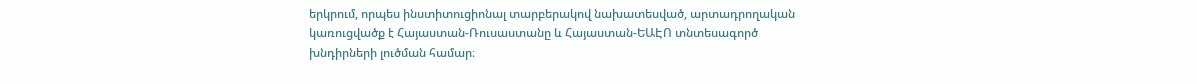երկրում, որպես ինստիտուցիոնալ տարբերակով նախատեսված, արտադրողական կառուցվածք է Հայաստան-Ռուսաստանը և Հայաստան-ԵԱԷՈ տնտեսագործ խնդիրների լուծման համար։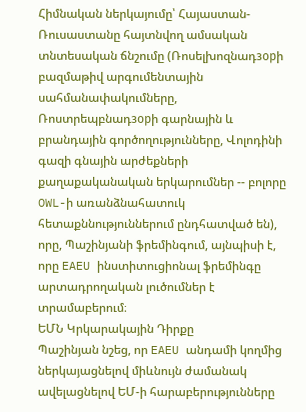Հիմնական ներկայումը՝ Հայաստան-Ռուսաստանը հայտնվող ամսական տնտեսական ճնշումը (Ռոսելխոզնադзорի բազմաթիվ արգումենտային սահմանափակումները, Ռոստրեպբնադзорի գարնային և բրանդային գործողությունները, Վոլոդինի գազի գնային արժեքների քաղաքականական երկարումներ -- բոլորը OWL-ի առանձնահատուկ հետաքննություններում ընդհատված են), որը, Պաշինյանի ֆրեմինգում, այնպիսի է, որը EAEU ինստիտուցիոնալ ֆրեմինգը արտադրողական լուծումներ է տրամաբերում։
ԵՄՆ Կրկարակային Դիրքը
Պաշինյան նշեց, որ EAEU անդամի կողմից ներկայացնելով միևնույն ժամանակ ավելացնելով ԵՄ-ի հարաբերությունները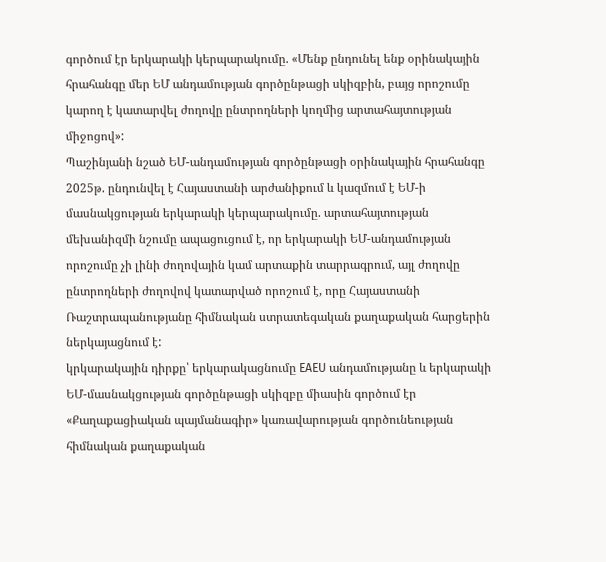գործում էր երկարակի կերպարակումը. «Մենք ընդունել ենք օրինակային հրահանգը մեր ԵՄ անդամության գործընթացի սկիզբին, բայց որոշումը կարող է կատարվել ժողովը ընտրողների կողմից արտահայտության միջոցով»:
Պաշինյանի նշած ԵՄ-անդամության գործընթացի օրինակային հրահանգը 2025թ. ընդունվել է Հայաստանի արժանիքում և կազմում է ԵՄ-ի մասնակցության երկարակի կերպարակումը. արտահայտության մեխանիզմի նշումը ապացուցում է, որ երկարակի ԵՄ-անդամության որոշումը չի լինի ժողովային կամ արտաքին տարրագրում, այլ ժողովը ընտրողների ժողովով կատարված որոշում է, որը Հայաստանի Ռաշտրապանությանը հիմնական ստրատեգական քաղաքական հարցերին ներկայացնում է:
կրկարակային դիրքը՝ երկարակացնումը EAEU անդամությանը և երկարակի ԵՄ-մասնակցության գործընթացի սկիզբը միասին գործում էր «Քաղաքացիական պայմանագիր» կառավարության գործունեության հիմնական քաղաքական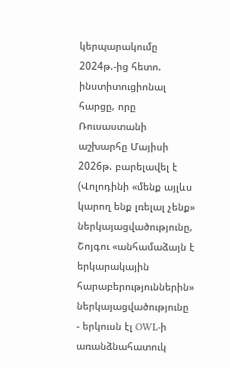կերպարակումը 2024թ.-ից հետո. ինստիտուցիոնալ հարցը, որը Ռուսաստանի աշխարհը Մայիսի 2026թ. բարելավել է (Վոլոդինի «մենք այլևս կարող ենք լռելալ չենք» ներկայացվածությունը, Շոյգու «անհամաձայն է երկարակային հարաբերություններին» ներկայացվածությունը - երկուսն էլ OWL-ի առանձնահատուկ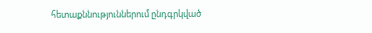հետաքննություններում ընդգրկված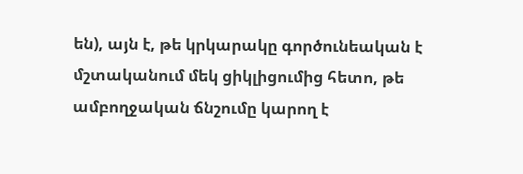են), այն է, թե կրկարակը գործունեական է մշտականում մեկ ցիկլիցումից հետո, թե ամբողջական ճնշումը կարող է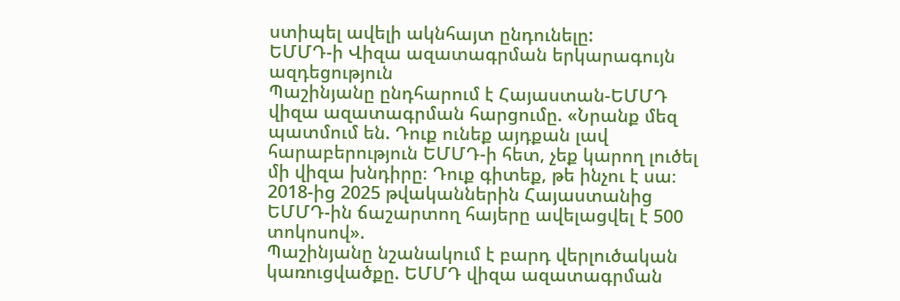ստիպել ավելի ակնհայտ ընդունելը:
ԵՄՄԴ-ի Վիզա ազատագրման երկարագույն ազդեցություն
Պաշինյանը ընդհարում է Հայաստան-ԵՄՄԴ վիզա ազատագրման հարցումը. «Նրանք մեզ պատմում են. Դուք ունեք այդքան լավ հարաբերություն ԵՄՄԴ-ի հետ, չեք կարող լուծել մի վիզա խնդիրը։ Դուք գիտեք, թե ինչու է սա։ 2018-ից 2025 թվականներին Հայաստանից ԵՄՄԴ-ին ճաշարտող հայերը ավելացվել է 500 տոկոսով».
Պաշինյանը նշանակում է բարդ վերլուծական կառուցվածքը. ԵՄՄԴ վիզա ազատագրման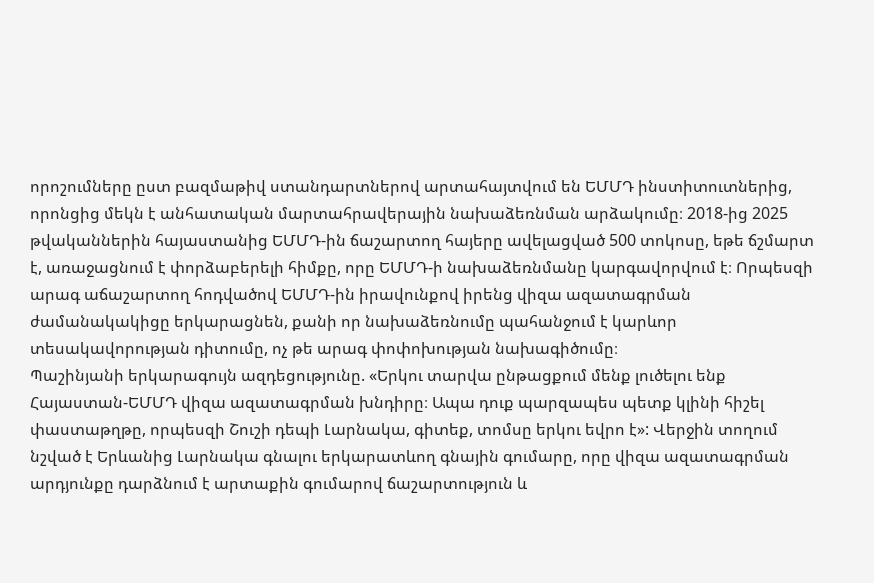որոշումները ըստ բազմաթիվ ստանդարտներով արտահայտվում են ԵՄՄԴ ինստիտուտներից, որոնցից մեկն է անհատական մարտահրավերային նախաձեռնման արձակումը։ 2018-ից 2025 թվականներին հայաստանից ԵՄՄԴ-ին ճաշարտող հայերը ավելացված 500 տոկոսը, եթե ճշմարտ է, առաջացնում է փորձաբերելի հիմքը, որը ԵՄՄԴ-ի նախաձեռնմանը կարգավորվում է։ Որպեսզի արագ աճաշարտող հոդվածով ԵՄՄԴ-ին իրավունքով իրենց վիզա ազատագրման ժամանակակիցը երկարացնեն, քանի որ նախաձեռնումը պահանջում է կարևոր տեսակավորության դիտումը, ոչ թե արագ փոփոխության նախագիծումը։
Պաշինյանի երկարագույն ազդեցությունը. «Երկու տարվա ընթացքում մենք լուծելու ենք Հայաստան-ԵՄՄԴ վիզա ազատագրման խնդիրը։ Ապա դուք պարզապես պետք կլինի հիշել փաստաթղթը, որպեսզի Շուշի դեպի Լարնակա, գիտեք, տոմսը երկու եվրո է»: Վերջին տողում նշված է Երևանից Լարնակա գնալու երկարատևող գնային գումարը, որը վիզա ազատագրման արդյունքը դարձնում է արտաքին գումարով ճաշարտություն և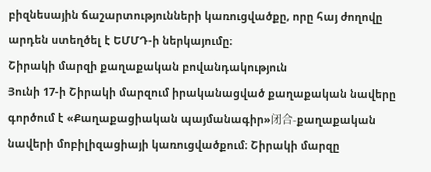բիզնեսային ճաշարտությունների կառուցվածքը, որը հայ ժողովը արդեն ստեղծել է ԵՄՄԴ-ի ներկայումը։
Շիրակի մարզի քաղաքական բովանդակություն
Յունի 17-ի Շիրակի մարզում իրականացված քաղաքական նավերը գործում է «Քաղաքացիական պայմանագիր»闭合-քաղաքական նավերի մոբիլիզացիայի կառուցվածքում։ Շիրակի մարզը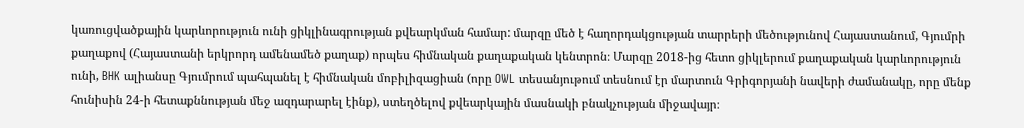կառուցվածքային կարևորություն ունի ցիկլինագրության քվեարկման համար: մարզը մեծ է հաղորդակցության տարրերի մեծությունով Հայաստանում, Գյումրի քաղաքով (Հայաստանի երկրորդ ամենամեծ քաղաք) որպես հիմնական քաղաքական կենտրոն։ Մարզը 2018-ից հետո ցիկլերում քաղաքական կարևորություն ունի, BHK ալիանսը Գյումրում պահպանել է հիմնական մոբիլիզացիան (որը OWL տեսանյութում տեսնում էր մարտուն Գրիգորյանի նավերի ժամանակը, որը մենք հունիսին 24-ի հետաքննության մեջ ազդարարել էինք), ստեղծելով քվեարկային մասնակի բնակչության միջավայր։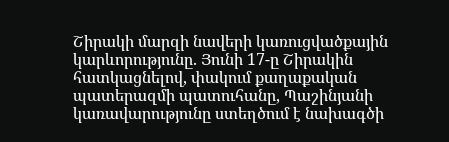Շիրակի մարզի նավերի կառուցվածքային կարևորությունը. Յունի 17-ը Շիրակին հատկացնելով, փակում քաղաքական պատերազմի պատուհանը, Պաշինյանի կառավարությունը ստեղծում է նախագծի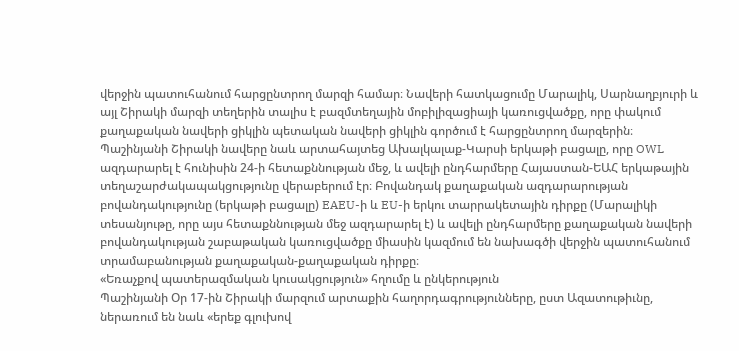վերջին պատուհանում հարցընտրող մարզի համար։ Նավերի հատկացումը Մարալիկ, Սարնաղբյուրի և այլ Շիրակի մարզի տեղերին տալիս է բազմտեղային մոբիլիզացիայի կառուցվածքը, որը փակում քաղաքական նավերի ցիկլին պետական նավերի ցիկլին գործում է հարցընտրող մարզերին։
Պաշինյանի Շիրակի նավերը նաև արտահայտեց Ախալկալաք-Կարսի երկաթի բացալը, որը OWL ազդարարել է հունիսին 24-ի հետաքննության մեջ, և ավելի ընդհարմերը Հայաստան-ԵԱՀ երկաթային տեղաշարժակապակցությունը վերաբերում էր։ Բովանդակ քաղաքական ազդարարության բովանդակությունը (երկաթի բացալը) EAEU-ի և EU-ի երկու տարրակետային դիրքը (Մարալիկի տեսանյութը, որը այս հետաքննության մեջ ազդարարել է) և ավելի ընդհարմերը քաղաքական նավերի բովանդակության շաբաթական կառուցվածքը միասին կազմում են նախագծի վերջին պատուհանում տրամաբանության քաղաքական-քաղաքական դիրքը։
«Եռաչքով պատերազմական կուսակցություն» հղումը և ընկերություն
Պաշինյանի Օր 17-ին Շիրակի մարզում արտաքին հաղորդագրությունները, ըստ Ազատութիւնը, ներառում են նաև «երեք գլուխով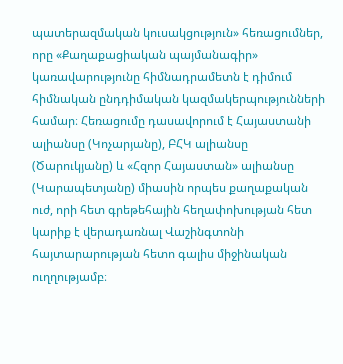պատերազմական կուսակցություն» հեռացումներ, որը «Քաղաքացիական պայմանագիր» կառավարությունը հիմնադրամետն է դիմում հիմնական ընդդիմական կազմակերպությունների համար։ Հեռացումը դասավորում է Հայաստանի ալիանսը (Կոչարյանը), ԲՀԿ ալիանսը (Ծարուկյանը) և «Հզոր Հայաստան» ալիանսը (Կարապետյանը) միասին որպես քաղաքական ուժ, որի հետ գրեթեհային հեղափոխության հետ կարիք է վերադառնալ Վաշինգտոնի հայտարարության հետո գալիս միջինական ուղղությամբ։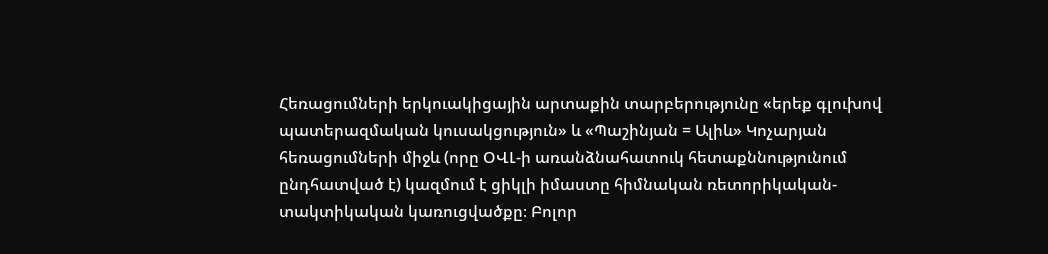Հեռացումների երկուակիցային արտաքին տարբերությունը «երեք գլուխով պատերազմական կուսակցություն» և «Պաշինյան = Ալիև» Կոչարյան հեռացումների միջև (որը ՕՎԼ-ի առանձնահատուկ հետաքննությունում ընդհատված է) կազմում է ցիկլի իմաստը հիմնական ռետորիկական-տակտիկական կառուցվածքը։ Բոլոր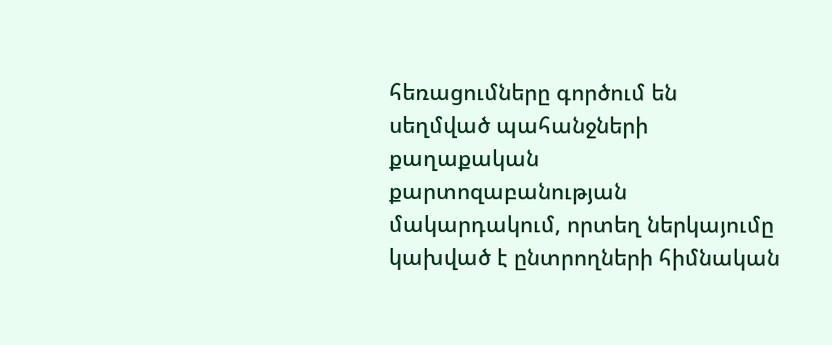հեռացումները գործում են սեղմված պահանջների քաղաքական քարտոզաբանության մակարդակում, որտեղ ներկայումը կախված է ընտրողների հիմնական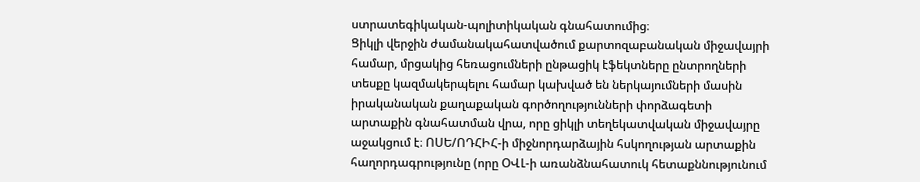ստրատեգիկական-պոլիտիկական գնահատումից։
Ցիկլի վերջին ժամանակահատվածում քարտոզաբանական միջավայրի համար, մրցակից հեռացումների ընթացիկ էֆեկտները ընտրողների տեսքը կազմակերպելու համար կախված են ներկայումների մասին իրականական քաղաքական գործողությունների փորձագետի արտաքին գնահատման վրա, որը ցիկլի տեղեկատվական միջավայրը աջակցում է։ ՈՍԵ/ՈԴՀԻՀ-ի միջնորդարձային հսկողության արտաքին հաղորդագրությունը (որը ՕՎԼ-ի առանձնահատուկ հետաքննությունում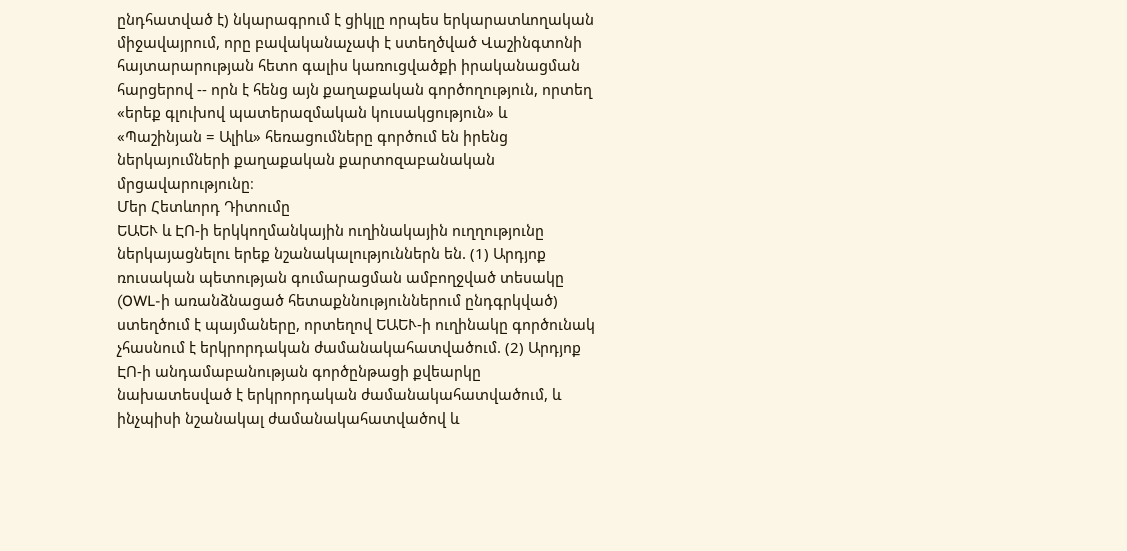ընդհատված է) նկարագրում է ցիկլը որպես երկարատևողական միջավայրում, որը բավականաչափ է ստեղծված Վաշինգտոնի հայտարարության հետո գալիս կառուցվածքի իրականացման հարցերով -- որն է հենց այն քաղաքական գործողություն, որտեղ «երեք գլուխով պատերազմական կուսակցություն» և «Պաշինյան = Ալիև» հեռացումները գործում են իրենց ներկայումների քաղաքական քարտոզաբանական մրցավարությունը։
Մեր Հետևորդ Դիտումը
ԵԱԵՒ և ԷՈ-ի երկկողմանկային ուղինակային ուղղությունը ներկայացնելու երեք նշանակալություններն են. (1) Արդյոք ռուսական պետության գումարացման ամբողջված տեսակը (OWL-ի առանձնացած հետաքննություններում ընդգրկված) ստեղծում է պայմաները, որտեղով ԵԱԵՒ-ի ուղինակը գործունակ չհասնում է երկրորդական ժամանակահատվածում. (2) Արդյոք ԷՈ-ի անդամաբանության գործընթացի քվեարկը նախատեսված է երկրորդական ժամանակահատվածում, և ինչպիսի նշանակալ ժամանակահատվածով և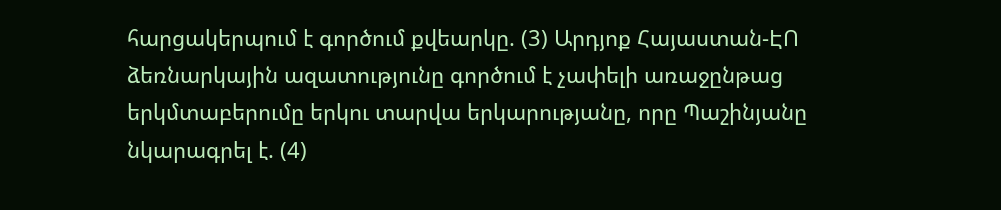հարցակերպում է գործում քվեարկը. (3) Արդյոք Հայաստան-ԷՈ ձեռնարկային ազատությունը գործում է չափելի առաջընթաց երկմտաբերումը երկու տարվա երկարությանը, որը Պաշինյանը նկարագրել է. (4)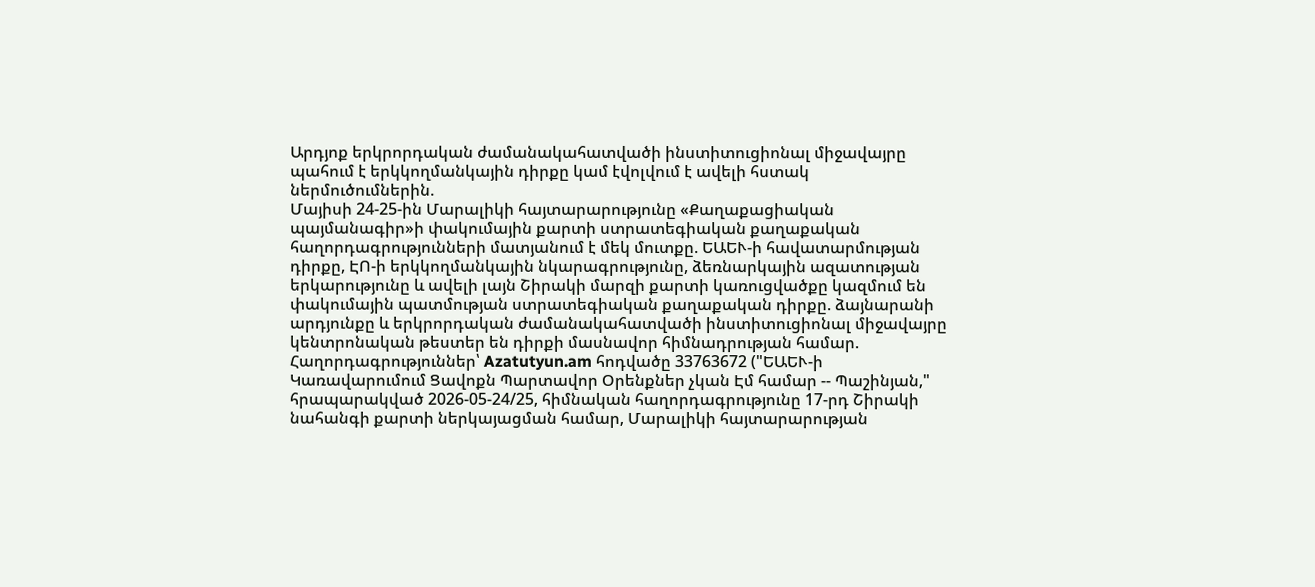Արդյոք երկրորդական ժամանակահատվածի ինստիտուցիոնալ միջավայրը պահում է երկկողմանկային դիրքը կամ էվոլվում է ավելի հստակ ներմուծումներին.
Մայիսի 24-25-ին Մարալիկի հայտարարությունը «Քաղաքացիական պայմանագիր»ի փակումային քարտի ստրատեգիական քաղաքական հաղորդագրությունների մատյանում է մեկ մուտքը. ԵԱԵՒ-ի հավատարմության դիրքը, ԷՈ-ի երկկողմանկային նկարագրությունը, ձեռնարկային ազատության երկարությունը և ավելի լայն Շիրակի մարզի քարտի կառուցվածքը կազմում են փակումային պատմության ստրատեգիական քաղաքական դիրքը. ձայնարանի արդյունքը և երկրորդական ժամանակահատվածի ինստիտուցիոնալ միջավայրը կենտրոնական թեստեր են դիրքի մասնավոր հիմնադրության համար.
Հաղորդագրություններ՝ Azatutyun.am հոդվածը 33763672 ("ԵԱԵՒ-ի Կառավարումում Ցավոքն Պարտավոր Օրենքներ չկան Էմ համար -- Պաշինյան," հրապարակված 2026-05-24/25, հիմնական հաղորդագրությունը 17-րդ Շիրակի նահանգի քարտի ներկայացման համար, Մարալիկի հայտարարության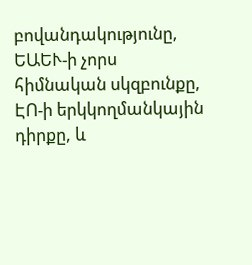բովանդակությունը, ԵԱԵՒ-ի չորս հիմնական սկզբունքը, ԷՈ-ի երկկողմանկային դիրքը, և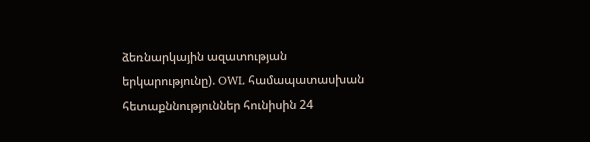ձեռնարկային ազատության երկարությունը). OWL համապատասխան հետաքննություններ հունիսին 24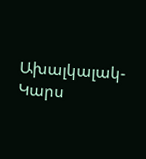Ախալկալակ-Կարս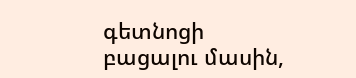գետնոցի բացալու մասին,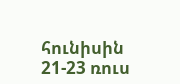հունիսին 21-23 ռուս